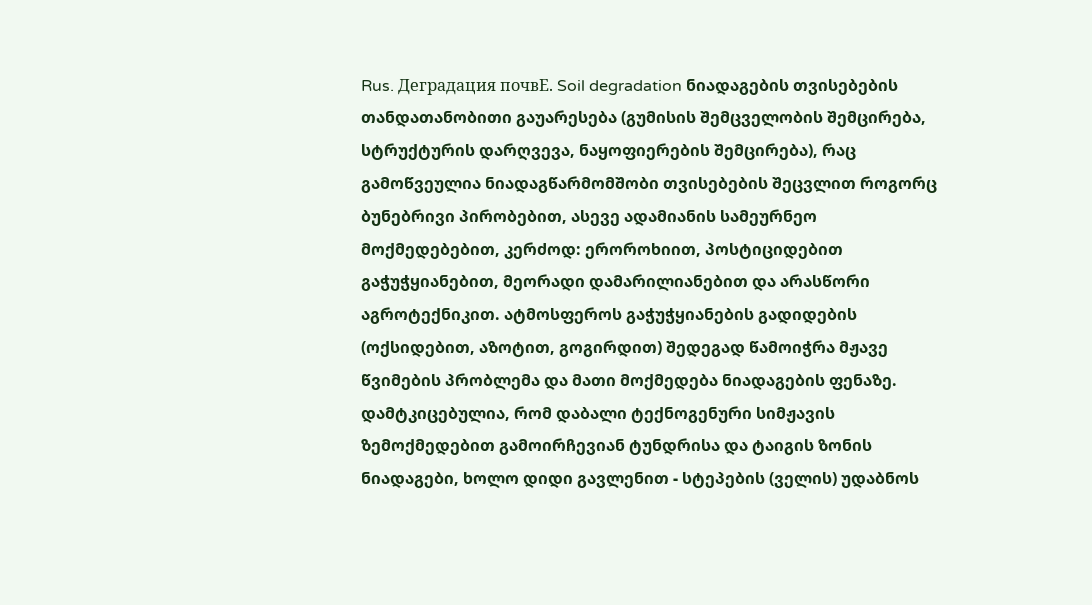Rus. Деградация почвE. Soil degradation ნიადაგების თვისებების თანდათანობითი გაუარესება (გუმისის შემცველობის შემცირება, სტრუქტურის დარღვევა, ნაყოფიერების შემცირება), რაც გამოწვეულია ნიადაგწარმომშობი თვისებების შეცვლით როგორც ბუნებრივი პირობებით, ასევე ადამიანის სამეურნეო მოქმედებებით, კერძოდ: ეროროხიით, პოსტიციდებით გაჭუჭყიანებით, მეორადი დამარილიანებით და არასწორი აგროტექნიკით. ატმოსფეროს გაჭუჭყიანების გადიდების (ოქსიდებით, აზოტით, გოგირდით) შედეგად წამოიჭრა მჟავე წვიმების პრობლემა და მათი მოქმედება ნიადაგების ფენაზე. დამტკიცებულია, რომ დაბალი ტექნოგენური სიმჟავის ზემოქმედებით გამოირჩევიან ტუნდრისა და ტაიგის ზონის ნიადაგები, ხოლო დიდი გავლენით - სტეპების (ველის) უდაბნოს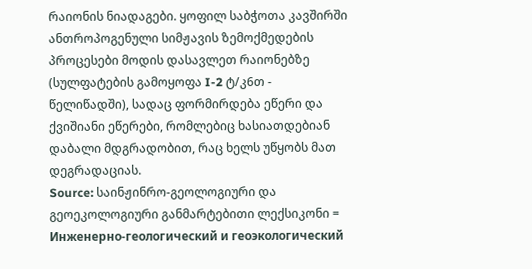რაიონის ნიადაგები. ყოფილ საბჭოთა კავშირში ანთროპოგენული სიმჟავის ზემოქმედების პროცესები მოდის დასავლეთ რაიონებზე (სულფატების გამოყოფა I-2 ტ/კ6თ - წელიწადში), სადაც ფორმირდება ეწერი და ქვიშიანი ეწერები, რომლებიც ხასიათდებიან დაბალი მდგრადობით, რაც ხელს უწყობს მათ დეგრადაციას.
Source: საინჟინრო-გეოლოგიური და გეოეკოლოგიური განმარტებითი ლექსიკონი = Инженерно-геологический и геоэкологический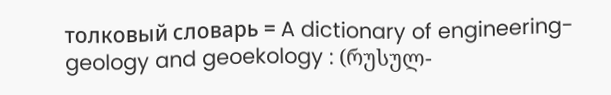толковый словарь = A dictionary of engineering-geology and geoekology : (რუსულ-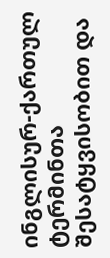ინგლისურ-ქართულ ტერმინთა შესატყვისობით და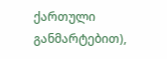ქართული განმარტებით),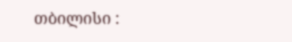თბილისი :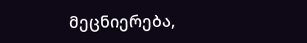მეცნიერება,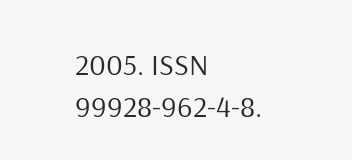2005. ISSN 99928-962-4-8.